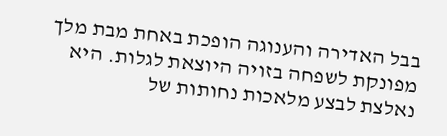בבל האדירה והענוגה הופכת באחת מבת מלך מפונקת לשפחה בזויה היוצאת לגלות. היא נאלצת לבצע מלאכות נחותות של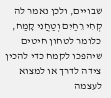שבויים, ולכן נאמר לה קְחִי רֵחַיִם וְטַחֲנִי קָמַח, כלומר לטחון חיטים שיהפכו לקמח כדי להכין צידה לדרך או למצוא לעצמה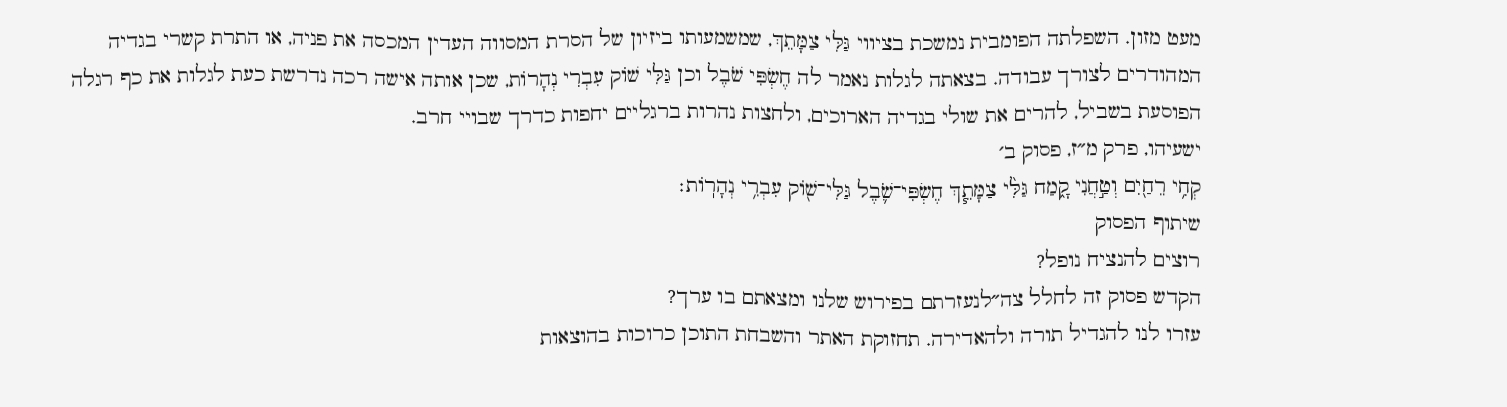מעט מזון. השפלתה הפומבית נמשכת בציווי גַּלִּי צַמָּתֵךְ, שמשמעותו ביזיון של הסרת המסווה העדין המכסה את פניה, או התרת קשרי בגדיה המהודרים לצורך עבודה. בצאתה לגלות נאמר לה חֶשְׂפִּי שֹׁבֶל וכן גַּלִּי שׁוֹק עִבְרִי נְהָרוֹת, שכן אותה אישה רכה נדרשת כעת לגלות את כף רגלה הפוסעת בשביל, להרים את שולי בגדיה הארוכים, ולחצות נהרות ברגליים יחפות כדרך שבויי חרב.
ישעיהו, פרק מ״ז, פסוק ב׳
קְחִ֥י רֵחַ֖יִם וְטַ֣חֲנִי קָ֑מַח גַּלִּ֨י צַמָּתֵ֧ךְ חֶשְׂפִּי־שֹׁ֛בֶל גַּלִּי־שׁ֖וֹק עִבְרִ֥י נְהָרֽוֹת׃
שיתוף הפסוק
רוצים להנציח נופל?
הקדש פסוק זה לחלל צה״לנעזרתם בפירוש שלנו ומצאתם בו ערך?
עזרו לנו להגדיל תורה ולהאדירה. תחזוקת האתר והשבחת התוכן כרוכות בהוצאות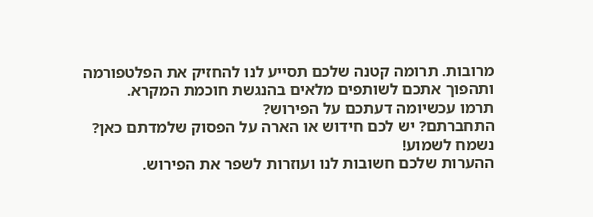מרובות. תרומה קטנה שלכם תסייע לנו להחזיק את הפלטפורמה ותהפוך אתכם לשותפים מלאים בהנגשת חוכמת המקרא.
תרמו עכשיומה דעתכם על הפירוש?
התחברתם? יש לכם חידוש או הארה על הפסוק שלמדתם כאן? נשמח לשמוע!
ההערות שלכם חשובות לנו ועוזרות לשפר את הפירוש.